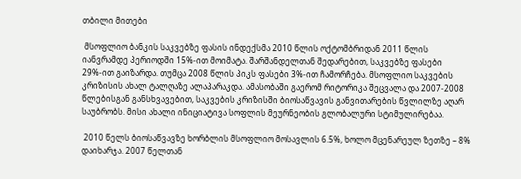თბილი მითები

 მსოფლიო ბანკის საკვებზე ფასის ინდექსმა 2010 წლის ოქტომბრიდან 2011 წლის იანვრამდე პერიოდში 15%-ით მოიმატა. შარშანდელთან შედარებით, საკვებზე ფასები 29%-ით გაიზარდა. თუმცა 2008 წლის პიკს ფასები 3%-ით ჩამორჩება. მსოფლიო საკვების კრიზისის ახალ ტალღაზე ალაპარაკდა. ამასობაში გაერომ რიტორიკა შეცვალა და 2007-2008 წლებისგან განსხვავებით, საკვების კრიზისში ბიოსაწვავის განვითარების წვლილზე აღარ საუბრობს. მისი ახალი ინიციატივა სოფლის მეურნეობის გლობალური სტიმულირებაა.

 2010 წელს ბიოსაწვავზე ხორბლის მსოფლიო მოსავლის 6.5%, ხოლო მცენარეულ ზეთზე – 8% დაიხარჯა. 2007 წელთან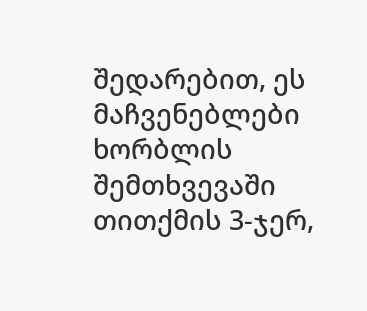შედარებით, ეს მაჩვენებლები ხორბლის შემთხვევაში თითქმის 3-ჯერ,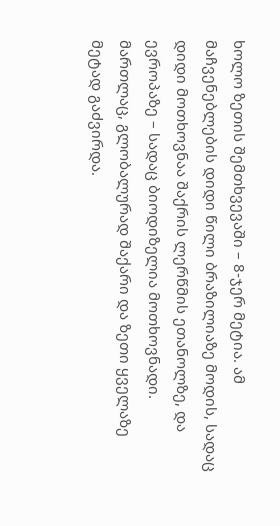ხოლო ზეთის შემთხვევაში – 8-ჯერ მეტია. ამ მაჩვენებლების დიდი წილი ბრაზილიაზე მოდის, სადაც დიდი მოთხოვნაა შაქრის ლერწმის ეთანოლზე, და ევროპაზე – სადაც ბიოდიზელია მოთხოვნადი. მართლაც, გლობალურად შაქარი და ზეთი ყველაზე მეტად გაძვირდა.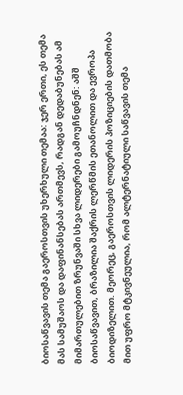ბიოსაწვავის თემა გაეროსთვის უხერხული თემაა: ჯერ ერთი, ეს თემა მას სამუშაოს და დაფინანსებას ართმევს, რადგან დედაბუნებას ამ მიმართულებით ზრუნვაში სხვა ლიდერები გამოუჩნდნენ: აშშ ბიოსაწვავით, ბრაზილია შაქრის ლერწმის ეთანოლით და ევროპა ბიოდიზელით. მეორეც, გაეროსთვის ლიდერის პოზიციების დათმობა მით უფრო მტკივნეულია, რომ ალტერნატიული საწვავის თემა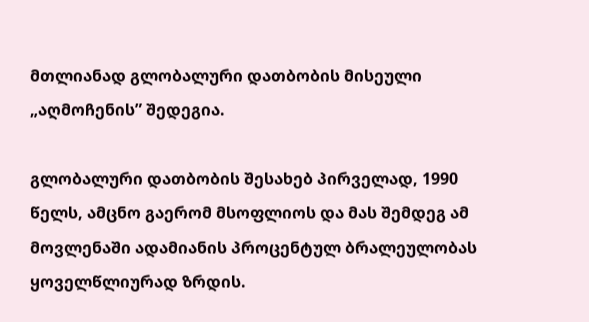მთლიანად გლობალური დათბობის მისეული „აღმოჩენის” შედეგია.

გლობალური დათბობის შესახებ პირველად, 1990 წელს, ამცნო გაერომ მსოფლიოს და მას შემდეგ ამ მოვლენაში ადამიანის პროცენტულ ბრალეულობას ყოველწლიურად ზრდის.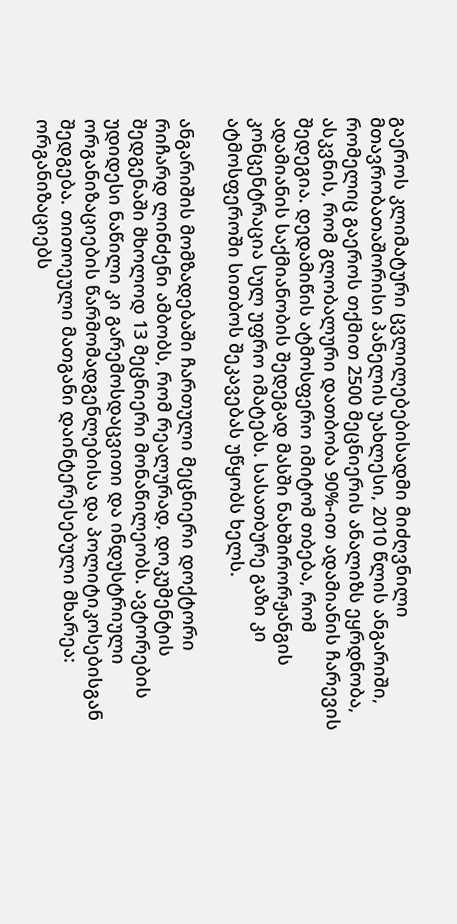გაეროს კლიმატური ცვლილებებისადმი მიძღვნილი მთავრობათაშორისი პანელის უახლესი, 2010 წლის ანგარიში, რომელიც გაეროს თქმით 2500 მეცნიერის ანალიზს ეყრდნობა, ასკვნის, რომ გლობალური დათბობა 90%-ით ადამიანის ჩარევის შედეგია. დედამიწის ატმოსფერო იმიტომ თბება, რომ ადამიანის საქმიანობის შედეგად მასში ნახშირორჟანგის კონცენტრაცია სულ უფრო იმატებს. სასათბურე გაზი კი ატმოსფეროში სითბოს შეკავებას უწყობს ხელს.

ანგარიშის მომზადებაში ჩართული მეცნიერი დოქტორი რიჩარდ ლინძენი ამბობს, რომ რეალურად, დოკუმენტის შედგენაში მხოლოდ 13 მეცნიერი მონაწილეობს. ავტორების  უდიდესი ნაწილი კი გარემოსდაცვითი და ინდუსტრიული ორგანიზაციების წარმომადგენლებისა და პოლიტიკოსებისგან შედგება. თითოეული მათგანი დაინტერესებული მხარეა: ორგანიზაციებს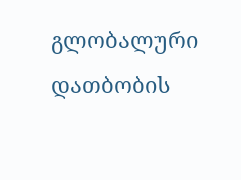გლობალური დათბობის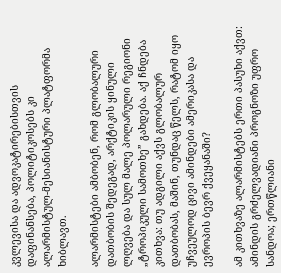კვლევისა და ადვოკატირებისთვის დაფინანსება, პოლიტიკოსებს კი ალარმისტულ-მესიანისტური პლატფორმა ხიბლავთ.

ალარმისტები ამბობენ, რომ გლობალური დათბობის შედეგად, არქტიკის ყინული ლღვება და სულ მალე პოლარული რეგიონი „ტროპიკული სამოთხე” გახდება. აქ ჩნდება კითხვა: თუ ადგილი აქვს გლობალურ დათბობას, მაშინ, თუნდაც წელს, რატომ იყო უჩვეულოდ ცივი ამინდები ამერიკასა და ევროპის ბევრ ქვეყანაში?

ამ კითხვაზე ალარმისტებს ერთი პასუხი აქვთ: ამინდის გრძელვადიანი პროგნოზი უფრო სანდოა; ერთწლიანი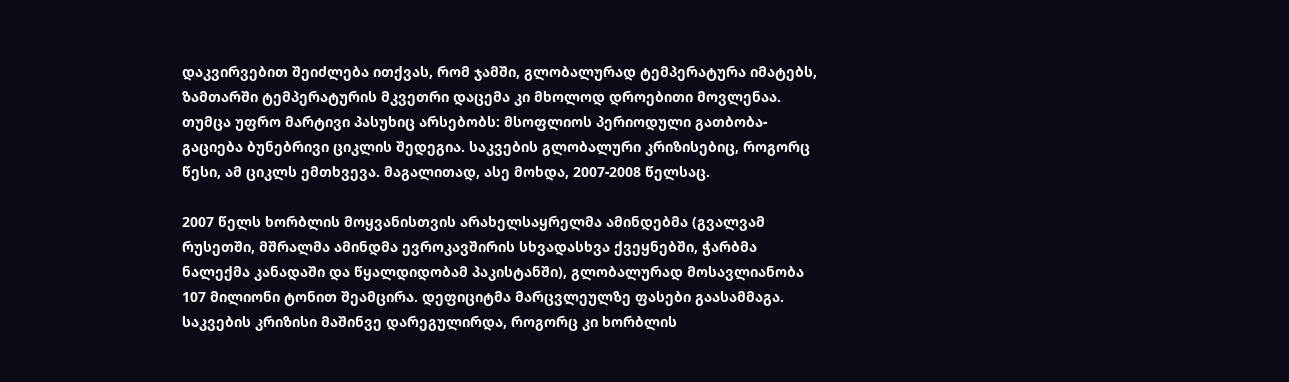დაკვირვებით შეიძლება ითქვას, რომ ჯამში, გლობალურად ტემპერატურა იმატებს, ზამთარში ტემპერატურის მკვეთრი დაცემა კი მხოლოდ დროებითი მოვლენაა.
თუმცა უფრო მარტივი პასუხიც არსებობს: მსოფლიოს პერიოდული გათბობა-გაციება ბუნებრივი ციკლის შედეგია. საკვების გლობალური კრიზისებიც, როგორც წესი, ამ ციკლს ემთხვევა. მაგალითად, ასე მოხდა, 2007-2008 წელსაც.

2007 წელს ხორბლის მოყვანისთვის არახელსაყრელმა ამინდებმა (გვალვამ რუსეთში, მშრალმა ამინდმა ევროკავშირის სხვადასხვა ქვეყნებში, ჭარბმა ნალექმა კანადაში და წყალდიდობამ პაკისტანში), გლობალურად მოსავლიანობა 107 მილიონი ტონით შეამცირა. დეფიციტმა მარცვლეულზე ფასები გაასამმაგა. საკვების კრიზისი მაშინვე დარეგულირდა, როგორც კი ხორბლის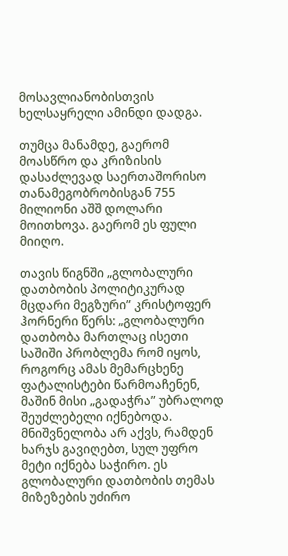მოსავლიანობისთვის ხელსაყრელი ამინდი დადგა.

თუმცა მანამდე, გაერომ მოასწრო და კრიზისის დასაძლევად საერთაშორისო თანამეგობრობისგან 755 მილიონი აშშ დოლარი მოითხოვა. გაერომ ეს ფული მიიღო.

თავის წიგნში „გლობალური დათბობის პოლიტიკურად მცდარი მეგზური” კრისტოფერ ჰორნერი წერს: „გლობალური დათბობა მართლაც ისეთი საშიში პრობლემა რომ იყოს, როგორც ამას მემარცხენე ფატალისტები წარმოაჩენენ, მაშინ მისი „გადაჭრა” უბრალოდ შეუძლებელი იქნებოდა. მნიშვნელობა არ აქვს, რამდენ ხარჯს გავიღებთ, სულ უფრო მეტი იქნება საჭირო. ეს გლობალური დათბობის თემას მიზეზების უძირო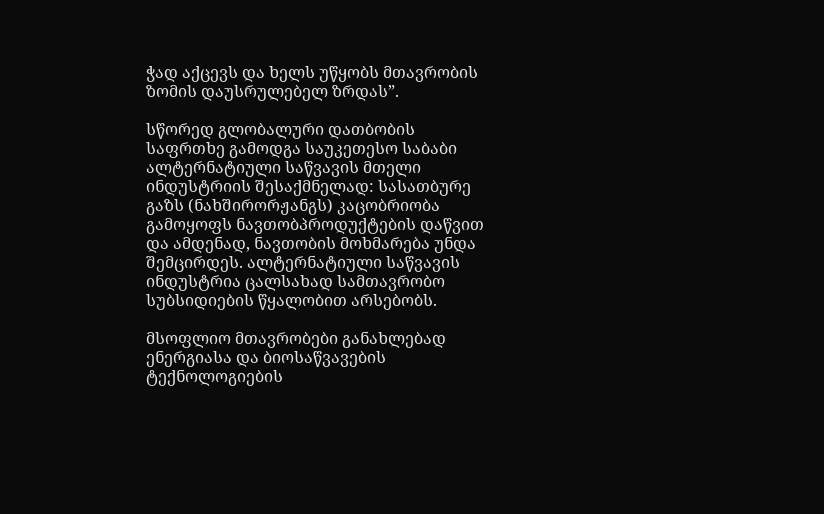ჭად აქცევს და ხელს უწყობს მთავრობის ზომის დაუსრულებელ ზრდას”.

სწორედ გლობალური დათბობის საფრთხე გამოდგა საუკეთესო საბაბი ალტერნატიული საწვავის მთელი ინდუსტრიის შესაქმნელად: სასათბურე გაზს (ნახშირორჟანგს) კაცობრიობა გამოყოფს ნავთობპროდუქტების დაწვით და ამდენად, ნავთობის მოხმარება უნდა შემცირდეს. ალტერნატიული საწვავის ინდუსტრია ცალსახად სამთავრობო სუბსიდიების წყალობით არსებობს.

მსოფლიო მთავრობები განახლებად ენერგიასა და ბიოსაწვავების ტექნოლოგიების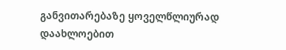განვითარებაზე ყოველწლიურად დაახლოებით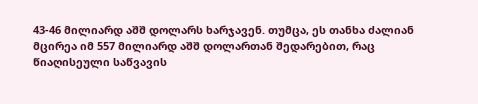43-46 მილიარდ აშშ დოლარს ხარჯავენ. თუმცა, ეს თანხა ძალიან მცირეა იმ 557 მილიარდ აშშ დოლართან შედარებით, რაც წიაღისეული საწვავის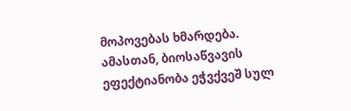მოპოვებას ხმარდება.
ამასთან, ბიოსაწვავის ეფექტიანობა ეჭვქვეშ სულ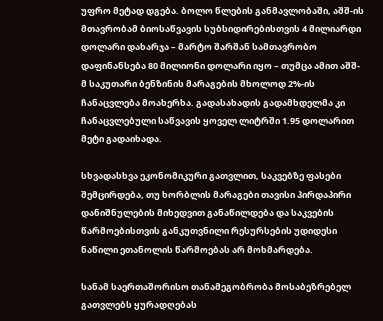უფრო მეტად დგება. ბოლო წლების განმავლობაში, აშშ-ის მთავრობამ ბიოსაწვავის სუბსიდირებისთვის 4 მილიარდი დოლარი დახარჯა – მარტო შარშან სამთავრობო დაფინანსება 80 მილიონი დოლარი იყო – თუმცა ამით აშშ-მ საკუთარი ბენზინის მარაგების მხოლოდ 2%-ის ჩანაცვლება მოახერხა. გადასახადის გადამხდელმა კი ჩანაცვლებული საწვავის ყოველ ლიტრში 1.95 დოლარით მეტი გადაიხადა.

სხვადასხვა ეკონომიკური გათვლით, საკვებზე ფასები შემცირდება, თუ ხორბლის მარაგები თავისი პირდაპირი დანიშნულების მიხედვით განაწილდება და საკვების წარმოებისთვის განკუთვნილი რესურსების უდიდესი ნაწილი ეთანოლის წარმოებას არ მოხმარდება.

სანამ საერთაშორისო თანამეგობრობა მოსაბეზრებელ გათვლებს ყურადღებას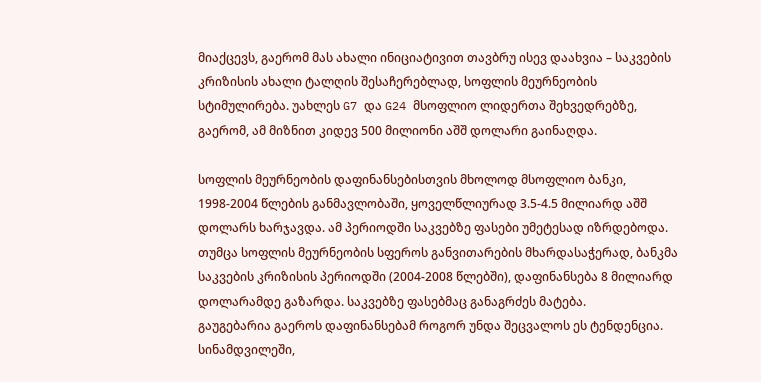მიაქცევს, გაერომ მას ახალი ინიციატივით თავბრუ ისევ დაახვია – საკვების კრიზისის ახალი ტალღის შესაჩერებლად, სოფლის მეურნეობის სტიმულირება. უახლეს G7 და G24 მსოფლიო ლიდერთა შეხვედრებზე, გაერომ, ამ მიზნით კიდევ 500 მილიონი აშშ დოლარი გაინაღდა.

სოფლის მეურნეობის დაფინანსებისთვის მხოლოდ მსოფლიო ბანკი, 1998-2004 წლების განმავლობაში, ყოველწლიურად 3.5-4.5 მილიარდ აშშ დოლარს ხარჯავდა. ამ პერიოდში საკვებზე ფასები უმეტესად იზრდებოდა. თუმცა სოფლის მეურნეობის სფეროს განვითარების მხარდასაჭერად, ბანკმა საკვების კრიზისის პერიოდში (2004-2008 წლებში), დაფინანსება 8 მილიარდ დოლარამდე გაზარდა. საკვებზე ფასებმაც განაგრძეს მატება.
გაუგებარია გაეროს დაფინანსებამ როგორ უნდა შეცვალოს ეს ტენდენცია. სინამდვილეში,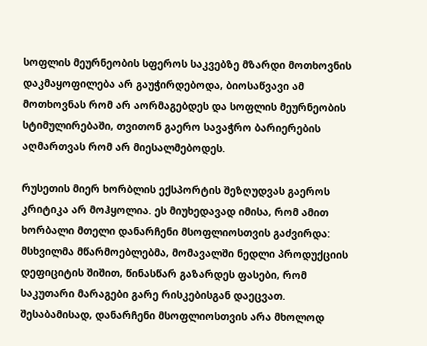სოფლის მეურნეობის სფეროს საკვებზე მზარდი მოთხოვნის დაკმაყოფილება არ გაუჭირდებოდა, ბიოსაწვავი ამ მოთხოვნას რომ არ აორმაგებდეს და სოფლის მეურნეობის სტიმულირებაში, თვითონ გაერო სავაჭრო ბარიერების აღმართვას რომ არ მიესალმებოდეს.

რუსეთის მიერ ხორბლის ექსპორტის შეზღუდვას გაეროს კრიტიკა არ მოჰყოლია. ეს მიუხედავად იმისა, რომ ამით ხორბალი მთელი დანარჩენი მსოფლიოსთვის გაძვირდა: მსხვილმა მწარმოებლებმა, მომავალში ნედლი პროდუქციის დეფიციტის შიშით, წინასწარ გაზარდეს ფასები, რომ საკუთარი მარაგები გარე რისკებისგან დაეცვათ. შესაბამისად, დანარჩენი მსოფლიოსთვის არა მხოლოდ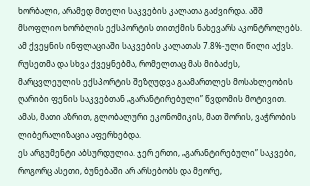ხორბალი, არამედ მთელი საკვების კალათა გაძვირდა. აშშ მსოფლიო ხორბლის ექსპორტის თითქმის ნახევარს აკონტროლებს. ამ ქვეყნის ინფლაციაში საკვების კალათას 7.8%-ული წილი აქვს.
რუსეთმა და სხვა ქვეყნებმა, რომელთაც მას მიბაძეს, მარცვლეულის ექსპორტის შეზღუდვა გაამართლეს მოსახლეობის ღარიბი ფენის საკვებთან „გარანტირებული” წვდომის მოტივით. ამას, მათი აზრით, გლობალური ეკონომიკის, მათ შორის, ვაჭრობის ლიბერალიზაცია აფერხებდა.
ეს არგუმენტი აბსურდულია. ჯერ ერთი, „გარანტირებული” საკვები, როგორც ასეთი, ბუნებაში არ არსებობს და მეორე,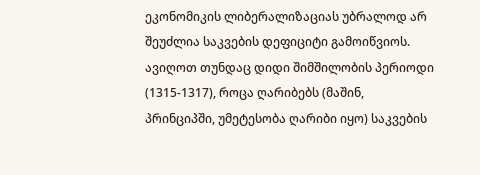ეკონომიკის ლიბერალიზაციას უბრალოდ არ შეუძლია საკვების დეფიციტი გამოიწვიოს. ავიღოთ თუნდაც დიდი შიმშილობის პერიოდი (1315-1317), როცა ღარიბებს (მაშინ, პრინციპში, უმეტესობა ღარიბი იყო) საკვების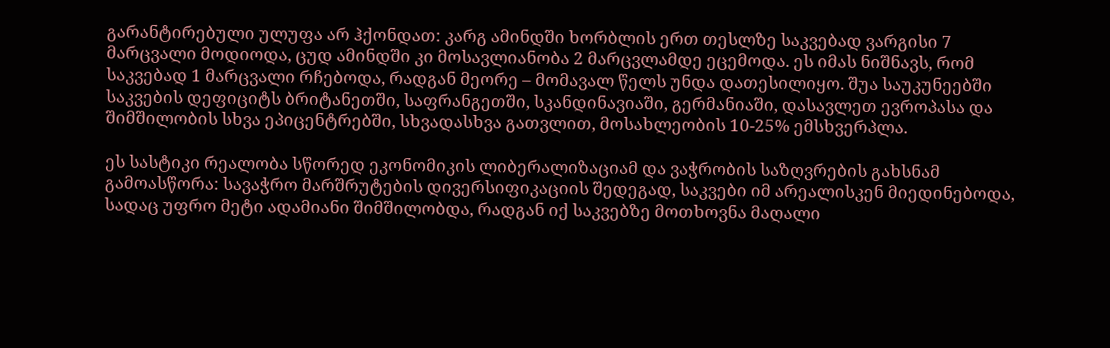გარანტირებული ულუფა არ ჰქონდათ: კარგ ამინდში ხორბლის ერთ თესლზე საკვებად ვარგისი 7 მარცვალი მოდიოდა, ცუდ ამინდში კი მოსავლიანობა 2 მარცვლამდე ეცემოდა. ეს იმას ნიშნავს, რომ საკვებად 1 მარცვალი რჩებოდა, რადგან მეორე – მომავალ წელს უნდა დათესილიყო. შუა საუკუნეებში საკვების დეფიციტს ბრიტანეთში, საფრანგეთში, სკანდინავიაში, გერმანიაში, დასავლეთ ევროპასა და შიმშილობის სხვა ეპიცენტრებში, სხვადასხვა გათვლით, მოსახლეობის 10-25% ემსხვერპლა.

ეს სასტიკი რეალობა სწორედ ეკონომიკის ლიბერალიზაციამ და ვაჭრობის საზღვრების გახსნამ გამოასწორა: სავაჭრო მარშრუტების დივერსიფიკაციის შედეგად, საკვები იმ არეალისკენ მიედინებოდა, სადაც უფრო მეტი ადამიანი შიმშილობდა, რადგან იქ საკვებზე მოთხოვნა მაღალი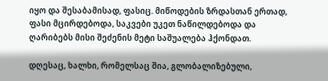იყო და შესაბამისად, ფასიც. მიწოდების ზრდასთან ერთად, ფასი მცირდებოდა, საკვები უკეთ ნაწილდებოდა და ღარიბებს მისი შეძენის მეტი საშუალება ჰქონდათ.

დღესაც, ხალხი, რომელსაც შია, გლობალიზებული,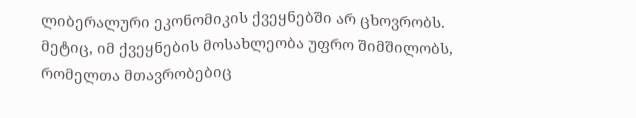ლიბერალური ეკონომიკის ქვეყნებში არ ცხოვრობს. მეტიც, იმ ქვეყნების მოსახლეობა უფრო შიმშილობს, რომელთა მთავრობებიც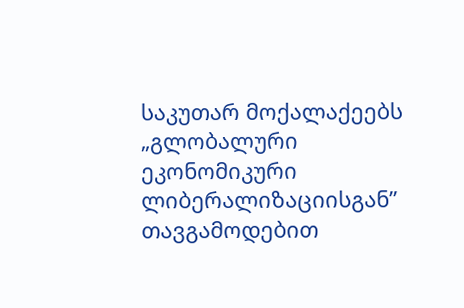საკუთარ მოქალაქეებს „გლობალური ეკონომიკური ლიბერალიზაციისგან” თავგამოდებით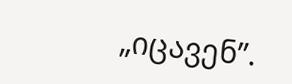„იცავენ”.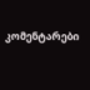კომენტარები